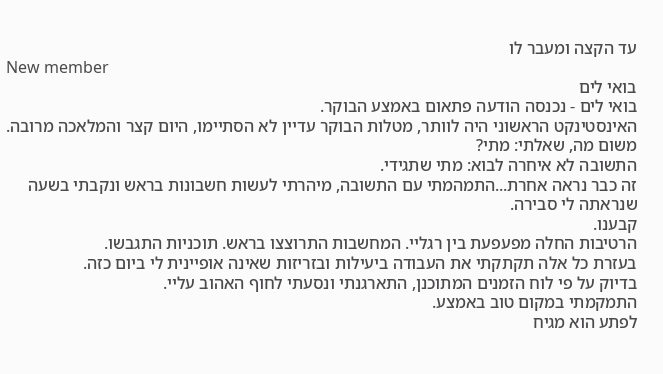עד הקצה ומעבר לו
New member
בואי לים
בואי לים - נכנסה הודעה פתאום באמצע הבוקר.
האינסטינקט הראשוני היה לוותר, מטלות הבוקר עדיין לא הסתיימו, היום קצר והמלאכה מרובה.
משום מה, שאלתי: מתי?
התשובה לא איחרה לבוא: מתי שתגידי.
זה כבר נראה אחרת...התמהמתי עם התשובה, מיהרתי לעשות חשבונות בראש ונקבתי בשעה שנראתה לי סבירה.
קבענו.
הרטיבות החלה מפעפעת בין רגליי. המחשבות התרוצצו בראש. תוכניות התגבשו.
בעזרת כל אלה תקתקתי את העבודה ביעילות ובזריזות שאינה אופיינית לי ביום כזה.
בדיוק על פי לוח הזמנים המתוכנן, התארגנתי ונסעתי לחוף האהוב עליי.
התמקמתי במקום טוב באמצע.
לפתע הוא מגיח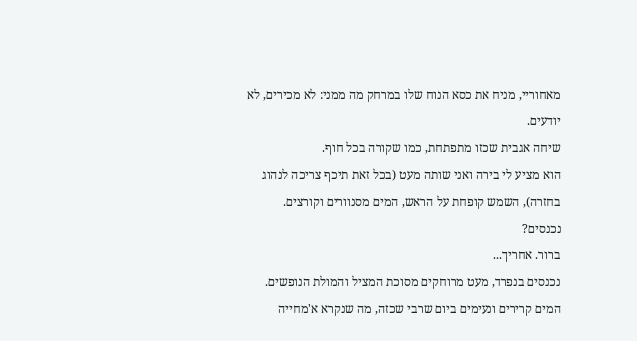מאחוריי, מניח את כסא הנוח שלו במרחק מה ממני: לא מכירים, לא יודעים.
שיחה אגבית שכזו מתפתחת, כמו שקורה בכל חוף.
הוא מציע לי בירה ואני שותה מעט (בכל זאת תיכף צריכה לנהוג בחזרה), השמש קופחת על הראש, המים מסנוורים וקורצים.
נכנסים?
ברור. אחריך...
נכנסים בנפרד, מעט מרוחקים מסוכת המציל והמולת הנופשים.
המים קרירים ונעימים ביום שרבי שכזה, מה שנקרא א'מחייה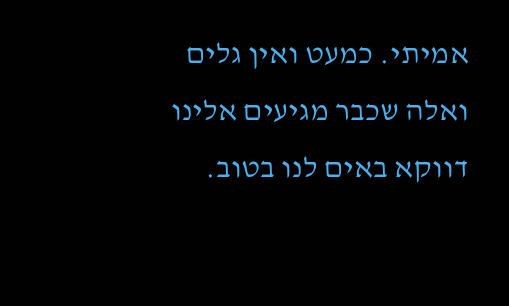אמיתי. כמעט ואין גלים ואלה שכבר מגיעים אלינו דווקא באים לנו בטוב.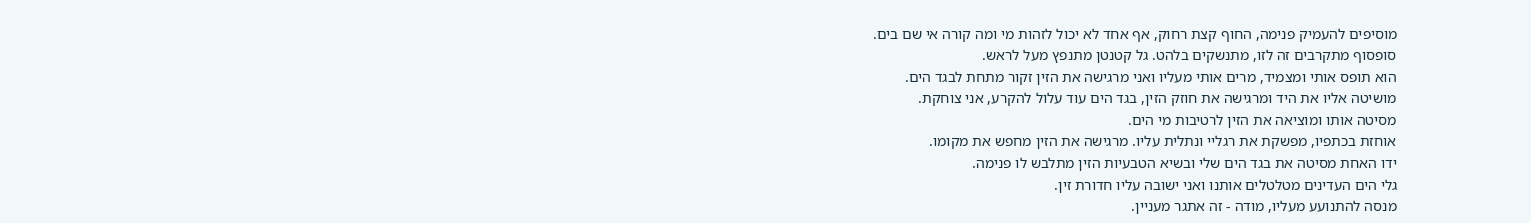מוסיפים להעמיק פנימה, החוף קצת רחוק, אף אחד לא יכול לזהות מי ומה קורה אי שם בים.
סופסוף מתקרבים זה לזו, מתנשקים בלהט. גל קטנטן מתנפץ מעל לראש.
הוא תופס אותי ומצמיד, מרים אותי מעליו ואני מרגישה את הזין זקור מתחת לבגד הים.
מושיטה אליו את היד ומרגישה את חוזק הזין, בגד הים עוד עלול להקרע, אני צוחקת.
מסיטה אותו ומוציאה את הזין לרטיבות מי הים.
אוחזת בכתפיו, מפשקת את רגליי ונתלית עליו. מרגישה את הזין מחפש את מקומו.
ידו האחת מסיטה את בגד הים שלי ובשיא הטבעיות הזין מתלבש לו פנימה.
גלי הים העדינים מטלטלים אותנו ואני ישובה עליו חדורת זין.
מנסה להתנועע מעליו, מודה - זה אתגר מעניין.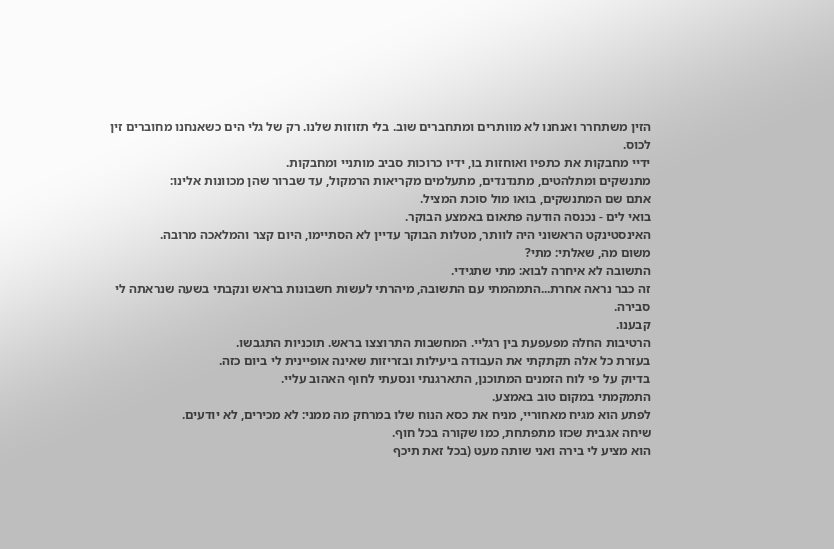הזין משתחרר ואנחנו לא מוותרים ומתחברים שוב. בלי תזוזות שלנו. רק של גלי הים כשאנחנו מחוברים זין לכוס.
ידיי מחבקות את כתפיו ואוחזות בו, ידיו כרוכות סביב מותניי ומחבקות.
מתנשקים ומתלהטים, מתנדנדים, מתעלמים מקריאות הרמקול, עד שברור שהן מכוונות אלינו:
אתם שם המתנשקים, בואו מול סוכת המציל.
בואי לים - נכנסה הודעה פתאום באמצע הבוקר.
האינסטינקט הראשוני היה לוותר, מטלות הבוקר עדיין לא הסתיימו, היום קצר והמלאכה מרובה.
משום מה, שאלתי: מתי?
התשובה לא איחרה לבוא: מתי שתגידי.
זה כבר נראה אחרת...התמהמתי עם התשובה, מיהרתי לעשות חשבונות בראש ונקבתי בשעה שנראתה לי סבירה.
קבענו.
הרטיבות החלה מפעפעת בין רגליי. המחשבות התרוצצו בראש. תוכניות התגבשו.
בעזרת כל אלה תקתקתי את העבודה ביעילות ובזריזות שאינה אופיינית לי ביום כזה.
בדיוק על פי לוח הזמנים המתוכנן, התארגנתי ונסעתי לחוף האהוב עליי.
התמקמתי במקום טוב באמצע.
לפתע הוא מגיח מאחוריי, מניח את כסא הנוח שלו במרחק מה ממני: לא מכירים, לא יודעים.
שיחה אגבית שכזו מתפתחת, כמו שקורה בכל חוף.
הוא מציע לי בירה ואני שותה מעט (בכל זאת תיכף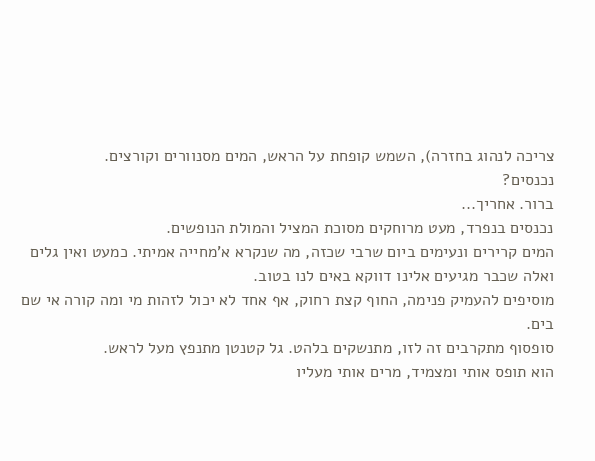צריכה לנהוג בחזרה), השמש קופחת על הראש, המים מסנוורים וקורצים.
נכנסים?
ברור. אחריך...
נכנסים בנפרד, מעט מרוחקים מסוכת המציל והמולת הנופשים.
המים קרירים ונעימים ביום שרבי שכזה, מה שנקרא א'מחייה אמיתי. כמעט ואין גלים ואלה שכבר מגיעים אלינו דווקא באים לנו בטוב.
מוסיפים להעמיק פנימה, החוף קצת רחוק, אף אחד לא יכול לזהות מי ומה קורה אי שם בים.
סופסוף מתקרבים זה לזו, מתנשקים בלהט. גל קטנטן מתנפץ מעל לראש.
הוא תופס אותי ומצמיד, מרים אותי מעליו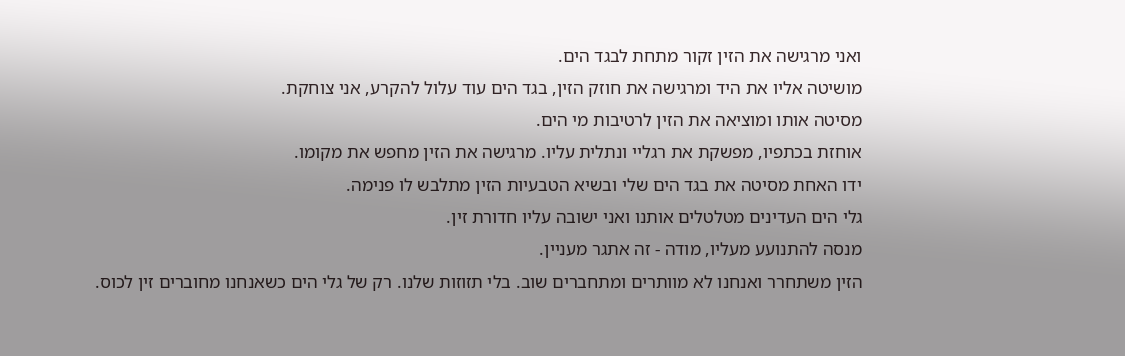ואני מרגישה את הזין זקור מתחת לבגד הים.
מושיטה אליו את היד ומרגישה את חוזק הזין, בגד הים עוד עלול להקרע, אני צוחקת.
מסיטה אותו ומוציאה את הזין לרטיבות מי הים.
אוחזת בכתפיו, מפשקת את רגליי ונתלית עליו. מרגישה את הזין מחפש את מקומו.
ידו האחת מסיטה את בגד הים שלי ובשיא הטבעיות הזין מתלבש לו פנימה.
גלי הים העדינים מטלטלים אותנו ואני ישובה עליו חדורת זין.
מנסה להתנועע מעליו, מודה - זה אתגר מעניין.
הזין משתחרר ואנחנו לא מוותרים ומתחברים שוב. בלי תזוזות שלנו. רק של גלי הים כשאנחנו מחוברים זין לכוס.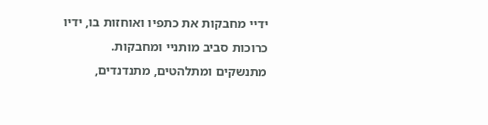ידיי מחבקות את כתפיו ואוחזות בו, ידיו כרוכות סביב מותניי ומחבקות.
מתנשקים ומתלהטים, מתנדנדים,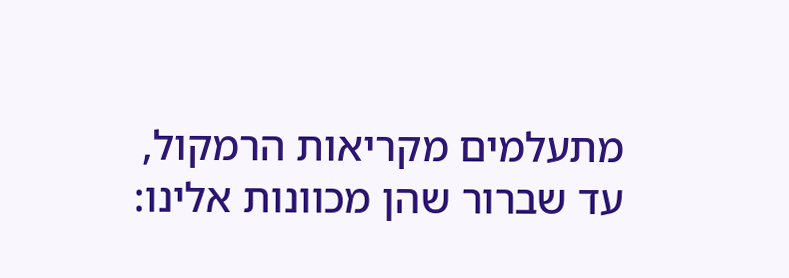מתעלמים מקריאות הרמקול, עד שברור שהן מכוונות אלינו: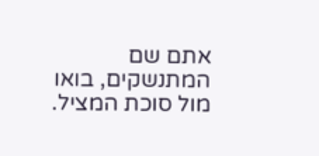אתם שם המתנשקים, בואו מול סוכת המציל.